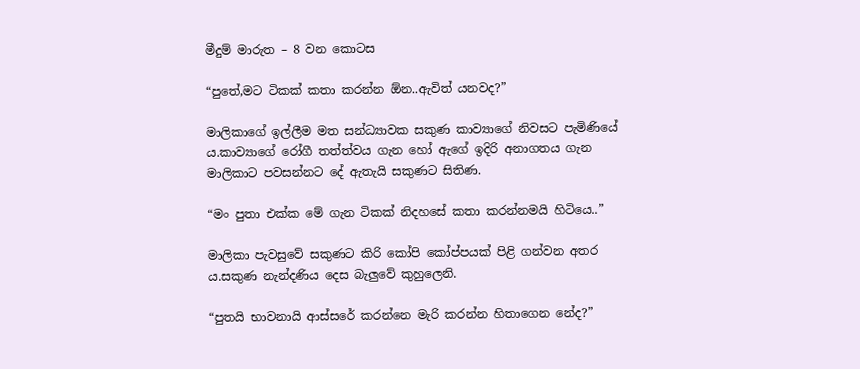මීදුම් මාරුත – 8 වන කොටස

“පුතේ,මට ටිකක් කතා කරන්න ඕන..ඇවිත් යනවද?”

මාලිකාගේ ඉල්ලීම මත සන්ධ්‍යාවක සකුණ කාව්‍යාගේ නිවසට පැමිණියේ ය.කාව්‍යාගේ රෝගී තත්ත්වය ගැන හෝ ඇගේ ඉදිරි අනාගතය ගැන මාලිකාට පවසන්නට දේ ඇතැයි සකුණට සිතිණ.

“මං පුතා එක්ක මේ ගැන ටිකක් නිදහසේ කතා කරන්නමයි හිටියෙ..”

මාලිකා පැවසුවේ සකුණට කිරි කෝපි කෝප්පයක් පිළි ගන්වන අතර ය.සකුණ නැන්දණිය දෙස බැලුවේ කුහුලෙනි.

“පුතයි භාවනායි ආස්සරේ කරන්නෙ මැරි කරන්න හිතාගෙන නේද?”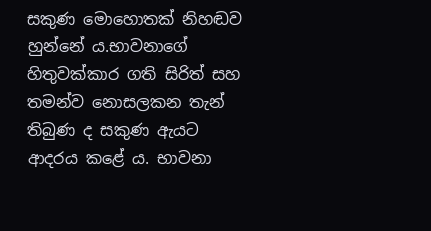සකුණ මොහොතක් නිහඬව හුන්නේ ය.භාවනාගේ හිතුවක්කාර ගති සිරිත් සහ තමන්ව නොසලකන තැන් තිබුණ ද සකුණ ඇයට ආදරය කළේ ය. භාවනා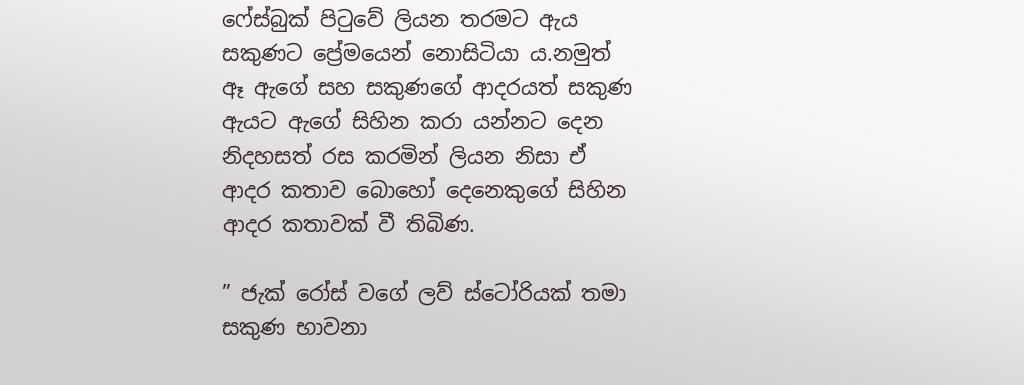ෆේස්බුක් පිටුවේ ලියන තරමට ඇය සකුණට ප්‍රේමයෙන් නොසිටියා ය.නමුත් ඈ ඇගේ සහ සකුණගේ ආදරයත් සකුණ ඇයට ඇගේ සිහින කරා යන්නට දෙන නිදහසත් රස කරමින් ලියන නිසා ඒ ආදර කතාව බොහෝ දෙනෙකුගේ සිහින ආදර කතාවක් වී තිබිණ.

” ජැක් රෝස් වගේ ලව් ස්ටෝරියක් තමා සකුණ භාවනා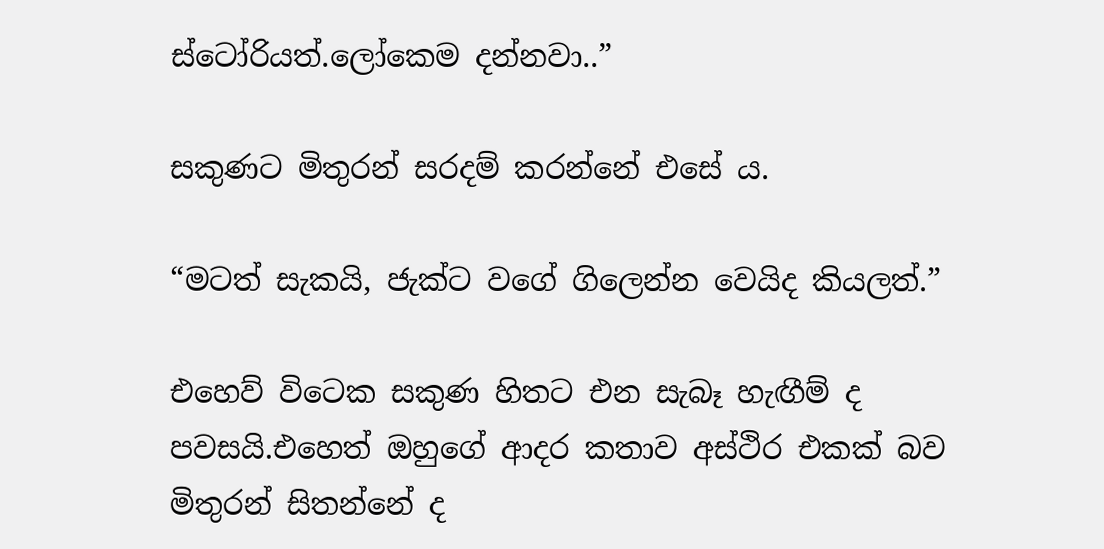ස්ටෝරියත්.ලෝකෙම දන්නවා..”

සකුණට මිතුරන් සරදම් කරන්නේ එසේ ය.

“මටත් සැකයි, ජැක්ට වගේ ගිලෙන්න වෙයිද කියලත්.”

එහෙව් විටෙක සකුණ හිතට එන සැබෑ හැඟීම් ද පවසයි.එහෙත් ඔහුගේ ආදර කතාව අස්ථිර එකක් බව මිතුරන් සිතන්නේ ද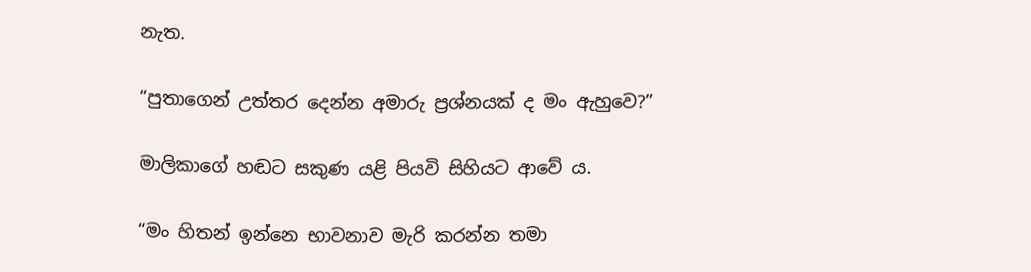නැත.

“පුතාගෙන් උත්තර දෙන්න අමාරු ප්‍රශ්නයක් ද මං ඇහුවෙ?”

මාලිකාගේ හඬට සකුණ යළි පියවි සිහියට ආවේ ය.

“මං හිතන් ඉන්නෙ භාවනාව මැරි කරන්න තමා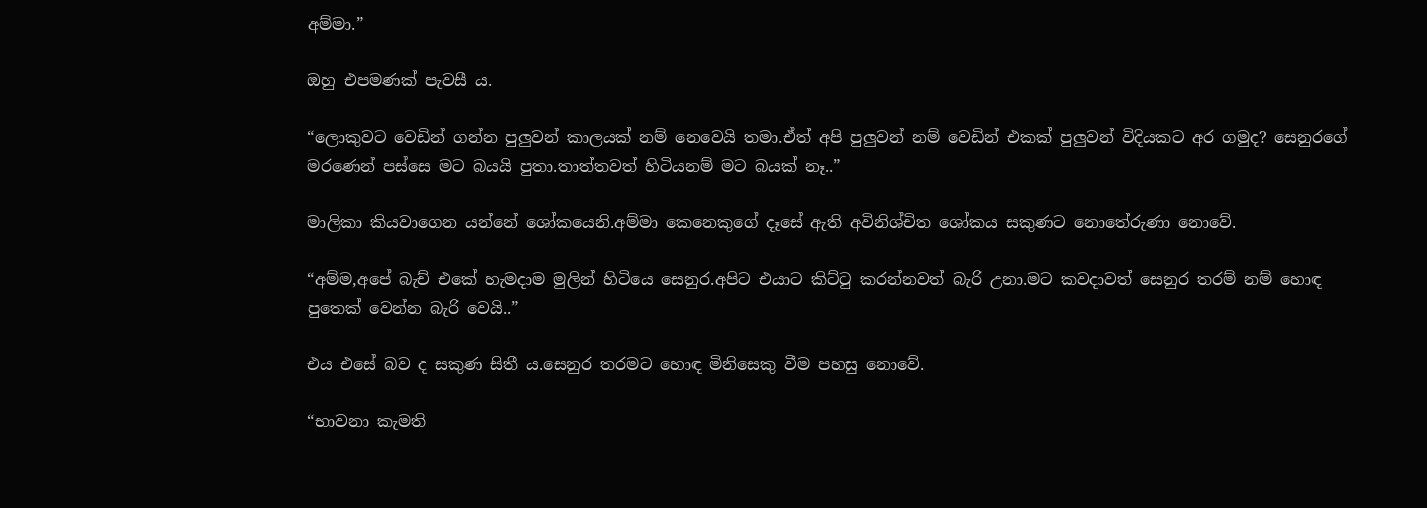අම්මා.”

ඔහු එපමණක් පැවසී ය.

“ලොකුවට වෙඩින් ගන්න පුලුවන් කාලයක් නම් නෙවෙයි තමා.ඒත් අපි පුලුවන් නම් වෙඩින් එකක් පුලුවන් විදියකට අර ගමුද? සෙනුරගේ මරණෙන් පස්සෙ මට බයයි පුතා.තාත්තවත් හිටියනම් මට බයක් නෑ..”

මාලිකා කියවාගෙන යන්නේ ශෝකයෙනි.අම්මා කෙනෙකුගේ දෑසේ ඇති අවිනිශ්චිත ශෝකය සකුණට නොතේරුණා නොවේ.

“අම්ම,අපේ බැච් එකේ හැමදාම මුලින් හිටියෙ සෙනුර.අපිට එයාට කිට්ටු කරන්නවත් බැරි උනා.මට කවදාවත් සෙනුර තරම් නම් හොඳ පුතෙක් වෙන්න බැරි වෙයි..”

එය එසේ බව ද සකුණ සිතී ය.සෙනුර තරමට හොඳ මිනිසෙකු වීම පහසු නොවේ.

“භාවනා කැමති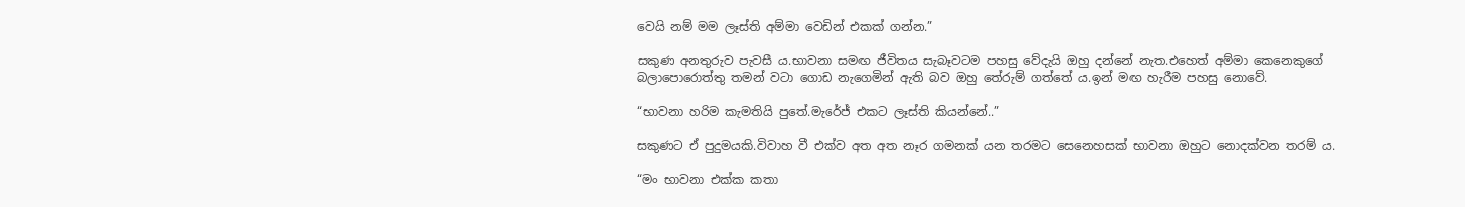වෙයි නම් මම ලෑස්ති අම්මා වෙඩින් එකක් ගන්න.”

සකුණ අනතුරුව පැවසී ය.භාවනා සමඟ ජීවිතය සැබෑවටම පහසු වේදැයි ඔහු දන්නේ නැත.එහෙත් අම්මා කෙනෙකුගේ බලාපොරොත්තු තමන් වටා ගොඩ නැගෙමින් ඇති බව ඔහු තේරුම් ගත්තේ ය.ඉන් මඟ හැරීම පහසු නොවේ.

“භාවනා හරිම කැමතියි පුතේ.මැරේජ් එකට ලෑස්ති කියන්නේ..”

සකුණට ඒ පුදුමයකි.විවාහ වී එක්ව අත අත නෑර ගමනක් යන තරමට සෙනෙහසක් භාවනා ඔහුට නොදක්වන තරම් ය.

“මං භාවනා එක්ක කතා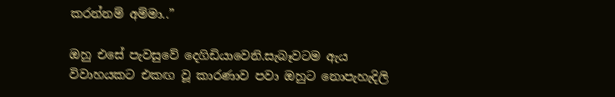කරන්නම් අම්මා..”

ඔහු එසේ පැවසුවේ දෙගිඩියාවෙනි.සැබෑවටම ඇය විවාහයකට එකඟ වූ කාරණාව පවා ඔහුට නොපැහැදිලි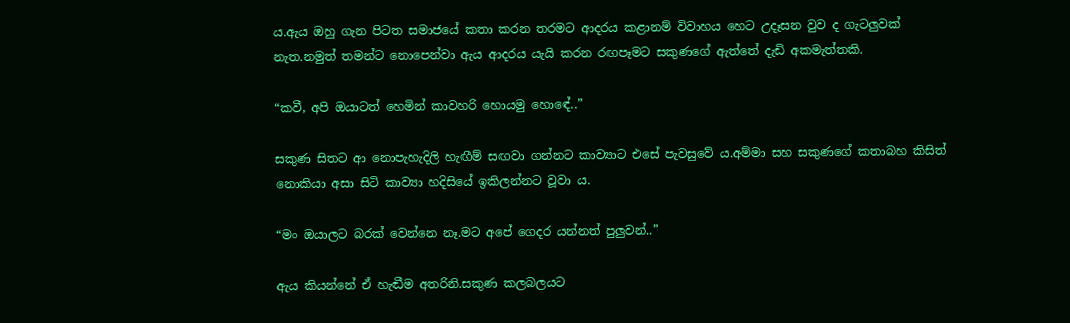ය.ඇය ඔහු ගැන පිටත සමාජයේ කතා කරන තරමට ආදරය කළානම් විවාහය හෙට උදෑසන වුව ද ගැටලුවක් නැත.නමුත් තමන්ට නොපෙන්වා ඇය ආදරය යැයි කරන රඟපෑමට සකුණගේ ඇත්තේ දැඩි අකමැත්තකි.

“කවී, අපි ඔයාටත් හෙමින් කාවහරි හොයමු හොඳේ..”

සකුණ සිතට ආ නොපැහැදිලි හැඟීම් සඟවා ගන්නට කාව්‍යාට එසේ පැවසුවේ ය.අම්මා සහ සකුණගේ කතාබහ කිසිත් නොකියා අසා සිටි කාව්‍යා හදිසියේ ඉකිලන්නට වූවා ය.

“මං ඔයාලට බරක් වෙන්නෙ නෑ.මට අපේ ගෙදර යන්නත් පුලුවන්..”

ඇය කියන්නේ ඒ හැඬීම අතරිනි.සකුණ කලබලයට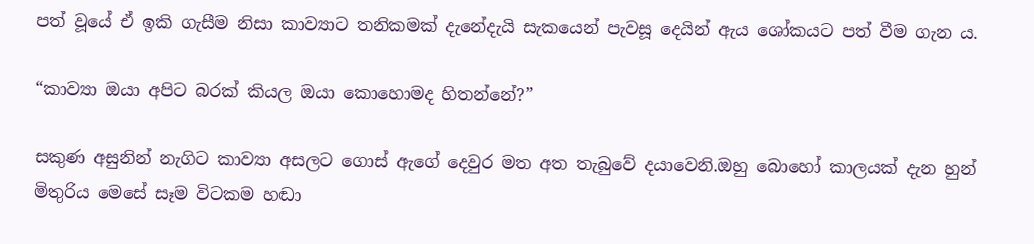පත් වූයේ ඒ ඉකි ගැසීම නිසා කාව්‍යාට තනිකමක් දැනේදැයි සැකයෙන් පැවසූ දෙයින් ඇය ශෝකයට පත් වීම ගැන ය.

“කාව්‍යා ඔයා අපිට බරක් කියල ඔයා කොහොමද හිතන්නේ?”

සකුණ අසුනින් නැගිට කාව්‍යා අසලට ගොස් ඇගේ දෙවුර මත අත තැබුවේ දයාවෙනි.ඔහු බොහෝ කාලයක් දැන හුන් මිතුරිය මෙසේ සෑම විටකම හඬා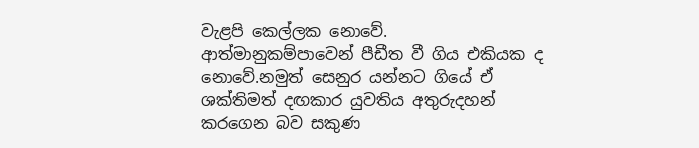වැළපි කෙල්ලක නොවේ. ආත්මානුකම්පාවෙන් පීඩීත වී ගිය එකියක ද නොවේ.නමුත් සෙනුර යන්නට ගියේ ඒ ශක්තිමත් දඟකාර යුවතිය අතුරුදහන් කරගෙන බව සකුණ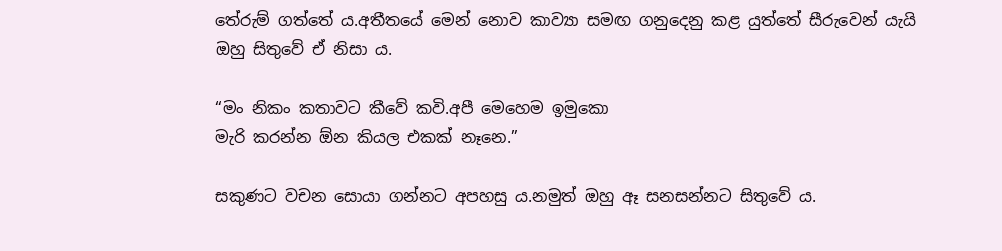තේරුම් ගත්තේ ය.අතීතයේ මෙන් නොව කාව්‍යා සමඟ ගනුදෙනු කළ යුත්තේ සීරුවෙන් යැයි ඔහු සිතුවේ ඒ නිසා ය.

“මං නිකං කතාවට කීවේ කවි.අපී මෙහෙම ඉමුකො
මැරි කරන්න ඕන කියල එකක් නෑනෙ.”

සකුණට වචන සොයා ගන්නට අපහසු ය.නමුත් ඔහු ඈ සනසන්නට සිතුවේ ය.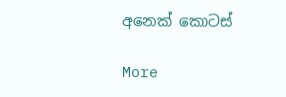අනෙක් කොටස්

More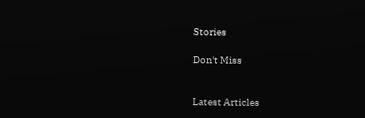Stories

Don't Miss


Latest Articles